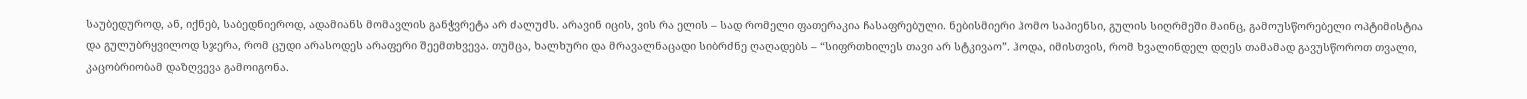საუბედუროდ, ან, იქნებ, საბედნიეროდ, ადამიანს მომავლის განჭვრეტა არ ძალუძს. არავინ იცის, ვის რა ელის – სად რომელი ფათერაკია ჩასაფრებული. ნებისმიერი ჰომო საპიენსი, გულის სიღრმეში მაინც, გამოუსწორებელი ოპტიმისტია და გულუბრყვილოდ სჯერა, რომ ცუდი არასოდეს არაფერი შეემთხვევა. თუმცა, ხალხური და მრავალნაცადი სიბრძნე ღაღადებს – “სიფრთხილეს თავი არ სტკივაო”. ჰოდა, იმისთვის, რომ ხვალინდელ დღეს თამამად გავუსწოროთ თვალი, კაცობრიობამ დაზღვევა გამოიგონა.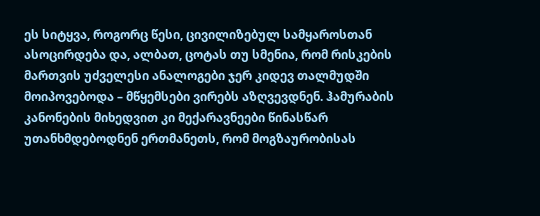ეს სიტყვა, როგორც წესი, ცივილიზებულ სამყაროსთან ასოცირდება და, ალბათ, ცოტას თუ სმენია, რომ რისკების მართვის უძველესი ანალოგები ჯერ კიდევ თალმუდში მოიპოვებოდა – მწყემსები ვირებს აზღვევდნენ. ჰამურაბის კანონების მიხედვით კი მექარავნეები წინასწარ უთანხმდებოდნენ ერთმანეთს, რომ მოგზაურობისას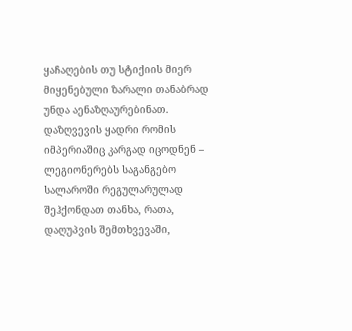ყაჩაღების თუ სტიქიის მიერ მიყენებული ზარალი თანაბრად უნდა აენაზღაურებინათ.
დაზღვევის ყადრი რომის იმპერიაშიც კარგად იცოდნენ – ლეგიონერებს საგანგებო სალაროში რეგულარულად შეჰქონდათ თანხა, რათა, დაღუპვის შემთხვევაში,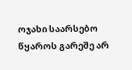ოჯახი საარსებო წყაროს გარეშე არ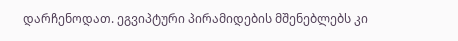დარჩენოდათ. ეგვიპტური პირამიდების მშენებლებს კი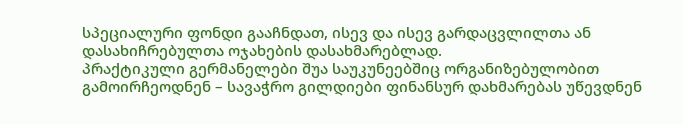სპეციალური ფონდი გააჩნდათ, ისევ და ისევ გარდაცვლილთა ან დასახიჩრებულთა ოჯახების დასახმარებლად.
პრაქტიკული გერმანელები შუა საუკუნეებშიც ორგანიზებულობით გამოირჩეოდნენ – სავაჭრო გილდიები ფინანსურ დახმარებას უწევდნენ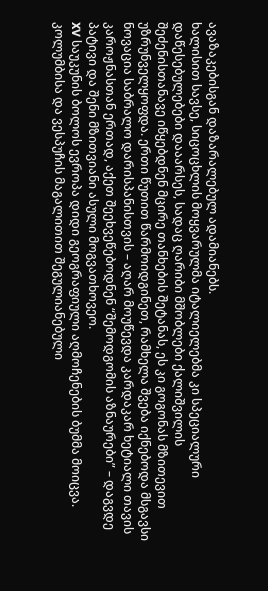ავაზაკებისგან დაზარალებულ ადამიანებს.
ხალისით სავსე, სიცოცხლის მოყვარულმა იტალიელებმა კი სპეციალური დაწესებულებები დააარსეს, სადაც ღარიბი მშობლები ქალიშვილის
შეძენისთანავე იწყებდნენ მცირე თანხების შეტანას, ეს კი გოგონას მზითევით უზრუნველყოფდა. ერთი წუთით წარმოიდგინეთ, რამხელა შვება იქნებოდა მსგავსი ნოვაცია საბრალო დარისპანისთვის – აღარ მოუწევდა კარდაკარ ხეტიალი თავის კაროჟნასთან ერთად, აქეთ შეეხვეწებოდნენ “შემოდგომის აზნაურები” – დაგვდე პატივი და შენი მზითვიანი ასული მოგვათხოვეო.
XV საუკუნის ბოლოს ევროპა დიდი გეოგრაფიული აღმოჩენების ბუმმა მოიცვა. კოლუმბისა და ვესპუჩის მაგალითით შეგულიანებული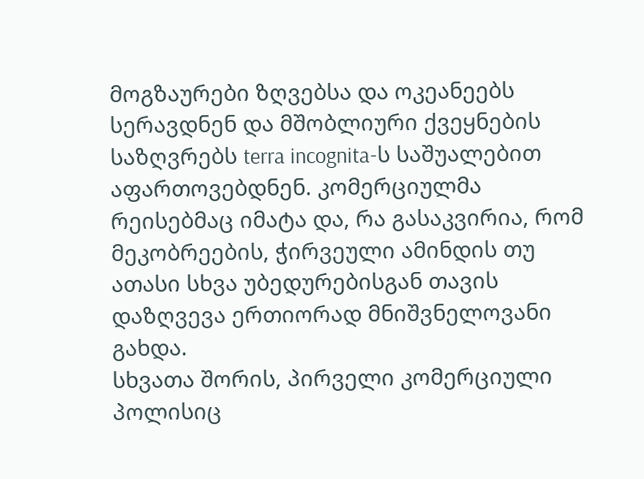მოგზაურები ზღვებსა და ოკეანეებს სერავდნენ და მშობლიური ქვეყნების საზღვრებს terra incognita-ს საშუალებით აფართოვებდნენ. კომერციულმა რეისებმაც იმატა და, რა გასაკვირია, რომ მეკობრეების, ჭირვეული ამინდის თუ ათასი სხვა უბედურებისგან თავის დაზღვევა ერთიორად მნიშვნელოვანი გახდა.
სხვათა შორის, პირველი კომერციული პოლისიც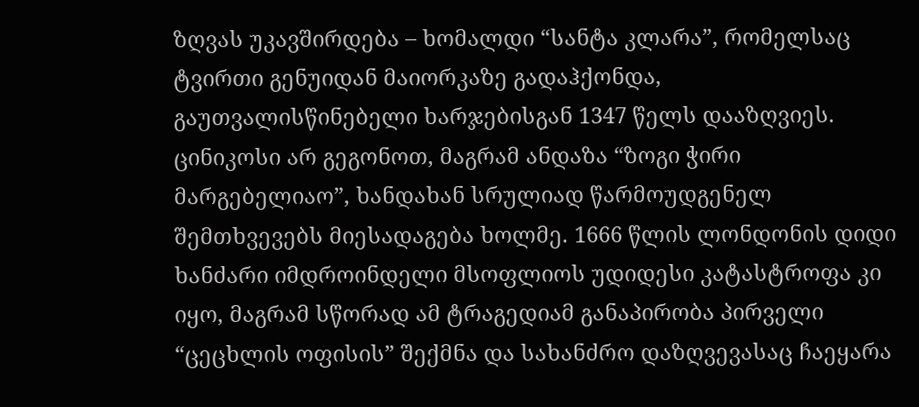ზღვას უკავშირდება – ხომალდი “სანტა კლარა”, რომელსაც ტვირთი გენუიდან მაიორკაზე გადაჰქონდა, გაუთვალისწინებელი ხარჯებისგან 1347 წელს დააზღვიეს.
ცინიკოსი არ გეგონოთ, მაგრამ ანდაზა “ზოგი ჭირი მარგებელიაო”, ხანდახან სრულიად წარმოუდგენელ შემთხვევებს მიესადაგება ხოლმე. 1666 წლის ლონდონის დიდი ხანძარი იმდროინდელი მსოფლიოს უდიდესი კატასტროფა კი იყო, მაგრამ სწორად ამ ტრაგედიამ განაპირობა პირველი “ცეცხლის ოფისის” შექმნა და სახანძრო დაზღვევასაც ჩაეყარა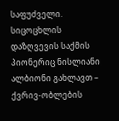საფუძველი.
სიცოცხლის დაზღვევის საქმის პიონერიც ნისლიანი ალბიონი გახლავთ – ქვრივ-ობლების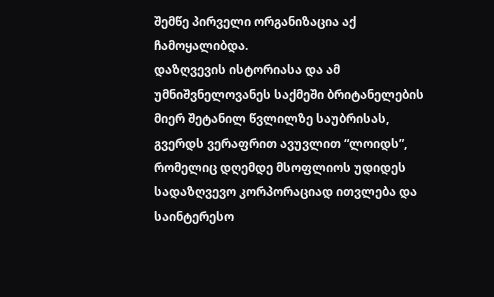შემწე პირველი ორგანიზაცია აქ ჩამოყალიბდა.
დაზღვევის ისტორიასა და ამ უმნიშვნელოვანეს საქმეში ბრიტანელების მიერ შეტანილ წვლილზე საუბრისას, გვერდს ვერაფრით ავუვლით “ლოიდს”, რომელიც დღემდე მსოფლიოს უდიდეს სადაზღვევო კორპორაციად ითვლება და საინტერესო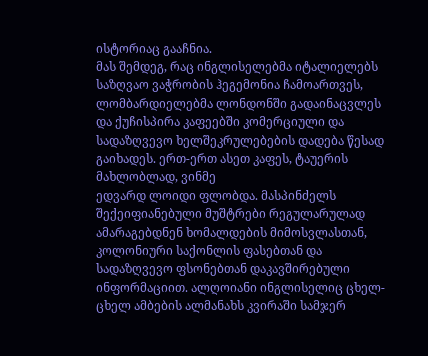ისტორიაც გააჩნია.
მას შემდეგ, რაც ინგლისელებმა იტალიელებს საზღვაო ვაჭრობის ჰეგემონია ჩამოართვეს, ლომბარდიელებმა ლონდონში გადაინაცვლეს და ქუჩისპირა კაფეებში კომერციული და სადაზღვევო ხელშეკრულებების დადება წესად გაიხადეს. ერთ-ერთ ასეთ კაფეს, ტაუერის მახლობლად, ვინმე
ედვარდ ლოიდი ფლობდა. მასპინძელს შექეიფიანებული მუშტრები რეგულარულად ამარაგებდნენ ხომალდების მიმოსვლასთან, კოლონიური საქონლის ფასებთან და სადაზღვევო ფსონებთან დაკავშირებული ინფორმაციით. ალღოიანი ინგლისელიც ცხელ-ცხელ ამბების ალმანახს კვირაში სამჯერ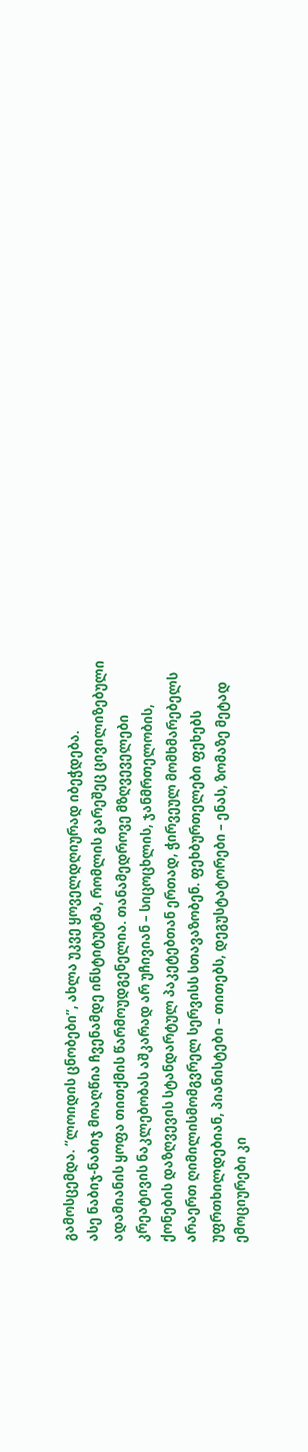გამოსცემდა. “ლოიდის ცნობები”, ახლა უკვე ყოველდღიურად იბეჭდება.
ასე ნაბიჯ-ნაბიჯ მოაღწია ჩვენამდე ინსტიტუტმა, რომლის გარეშეც ცივილიზებული ადამიანის ყოფა თითქმის წარმოუდგენელია. თანამედროვე მზღვეველები კრეატივის ნაკლებობას აშკარად არ უჩივიან – სიცოცხლის, ჯანმრთელობის, ქონების დაზღვევის სტანდარტულ პაკეტებთან ერთად, ჭირვეულ მომხმარებელს არაერთ ღიმილისმომგვრელ სერვისს სთავაზობენ. ფეხბურთელები ფეხებს უფრთხილდებიან, პიანისტები – თითებს, დეგუსტატორები – ენას, ზომაზე მეტად ემოციურები კი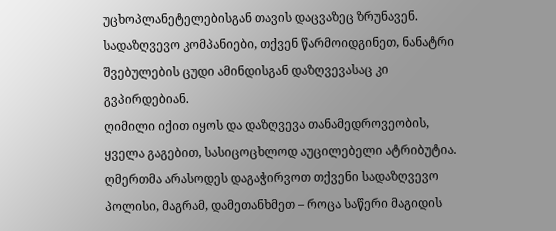უცხოპლანეტელებისგან თავის დაცვაზეც ზრუნავენ. სადაზღვევო კომპანიები, თქვენ წარმოიდგინეთ, ნანატრი შვებულების ცუდი ამინდისგან დაზღვევასაც კი გვპირდებიან.
ღიმილი იქით იყოს და დაზღვევა თანამედროვეობის, ყველა გაგებით, სასიცოცხლოდ აუცილებელი ატრიბუტია. ღმერთმა არასოდეს დაგაჭირვოთ თქვენი სადაზღვევო პოლისი, მაგრამ, დამეთანხმეთ – როცა საწერი მაგიდის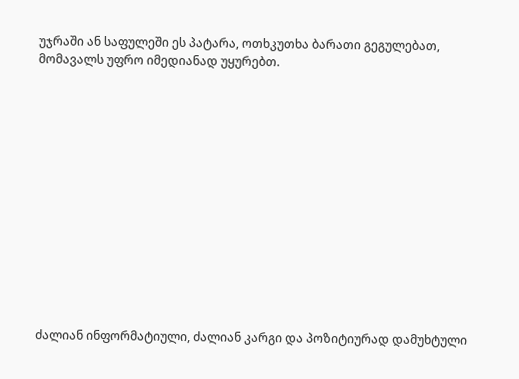უჯრაში ან საფულეში ეს პატარა, ოთხკუთხა ბარათი გეგულებათ, მომავალს უფრო იმედიანად უყურებთ.














ძალიან ინფორმატიული, ძალიან კარგი და პოზიტიურად დამუხტული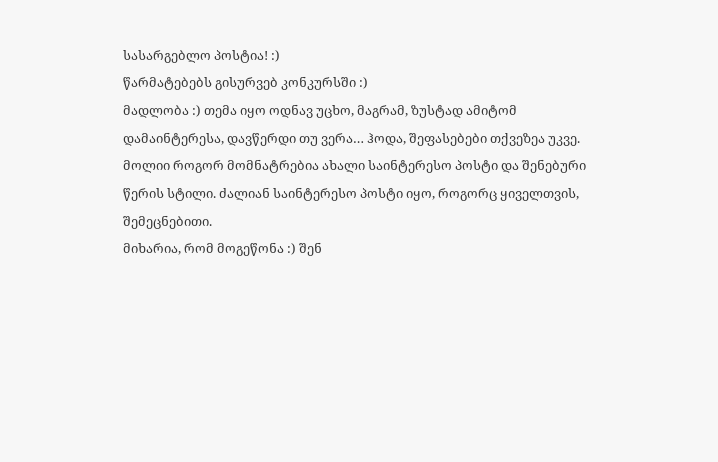სასარგებლო პოსტია! :)
წარმატებებს გისურვებ კონკურსში :)
მადლობა :) თემა იყო ოდნავ უცხო, მაგრამ, ზუსტად ამიტომ დამაინტერესა, დავწერდი თუ ვერა… ჰოდა, შეფასებები თქვეზეა უკვე.
მოლიი როგორ მომნატრებია ახალი საინტერესო პოსტი და შენებური წერის სტილი. ძალიან საინტერესო პოსტი იყო, როგორც ყიველთვის, შემეცნებითი.
მიხარია, რომ მოგეწონა :) შენ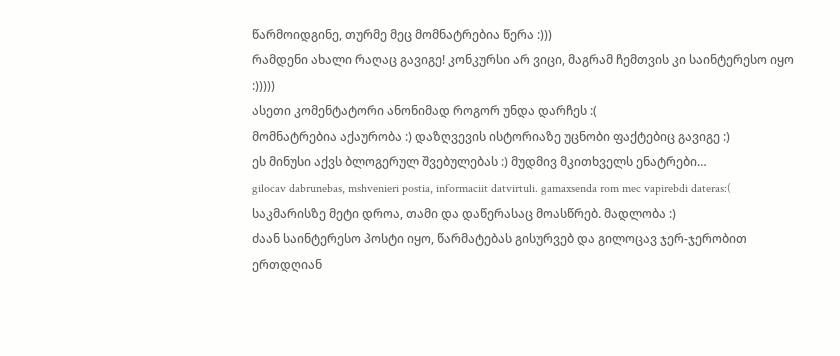წარმოიდგინე, თურმე მეც მომნატრებია წერა :)))
რამდენი ახალი რაღაც გავიგე! კონკურსი არ ვიცი, მაგრამ ჩემთვის კი საინტერესო იყო
:)))))
ასეთი კომენტატორი ანონიმად როგორ უნდა დარჩეს :(
მომნატრებია აქაურობა :) დაზღვევის ისტორიაზე უცნობი ფაქტებიც გავიგე :)
ეს მინუსი აქვს ბლოგერულ შვებულებას :) მუდმივ მკითხველს ენატრები…
gilocav dabrunebas, mshvenieri postia, informaciit datvirtuli. gamaxsenda rom mec vapirebdi dateras:(
საკმარისზე მეტი დროა, თამი და დაწერასაც მოასწრებ. მადლობა :)
ძაან საინტერესო პოსტი იყო, წარმატებას გისურვებ და გილოცავ ჯერ-ჯერობით ერთდღიან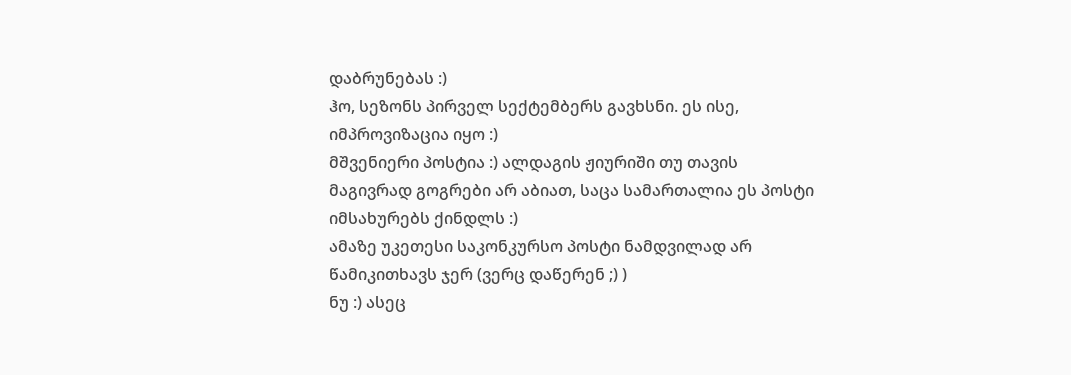დაბრუნებას :)
ჰო, სეზონს პირველ სექტემბერს გავხსნი. ეს ისე, იმპროვიზაცია იყო :)
მშვენიერი პოსტია :) ალდაგის ჟიურიში თუ თავის მაგივრად გოგრები არ აბიათ, საცა სამართალია ეს პოსტი იმსახურებს ქინდლს :)
ამაზე უკეთესი საკონკურსო პოსტი ნამდვილად არ წამიკითხავს ჯერ (ვერც დაწერენ ;) )
ნუ :) ასეც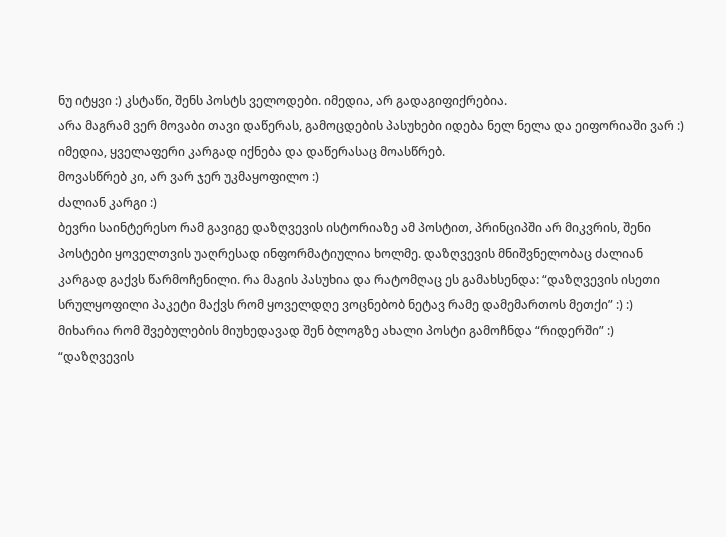ნუ იტყვი :) კსტაწი, შენს პოსტს ველოდები. იმედია, არ გადაგიფიქრებია.
არა მაგრამ ვერ მოვაბი თავი დაწერას, გამოცდების პასუხები იდება ნელ ნელა და ეიფორიაში ვარ :)
იმედია, ყველაფერი კარგად იქნება და დაწერასაც მოასწრებ.
მოვასწრებ კი, არ ვარ ჯერ უკმაყოფილო :)
ძალიან კარგი :)
ბევრი საინტერესო რამ გავიგე დაზღვევის ისტორიაზე ამ პოსტით, პრინციპში არ მიკვრის, შენი პოსტები ყოველთვის უაღრესად ინფორმატიულია ხოლმე. დაზღვევის მნიშვნელობაც ძალიან კარგად გაქვს წარმოჩენილი. რა მაგის პასუხია და რატომღაც ეს გამახსენდა: “დაზღვევის ისეთი სრულყოფილი პაკეტი მაქვს რომ ყოველდღე ვოცნებობ ნეტავ რამე დამემართოს მეთქი” :) :)
მიხარია რომ შვებულების მიუხედავად შენ ბლოგზე ახალი პოსტი გამოჩნდა “რიდერში” :)
“დაზღვევის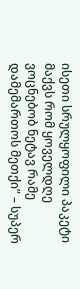ისეთი სრულყოფილი პაკეტი მაქვს რომ ყოველდღე ვოცნებობ ნეტავ რამე დამემართოს მეთქი” – სუპერ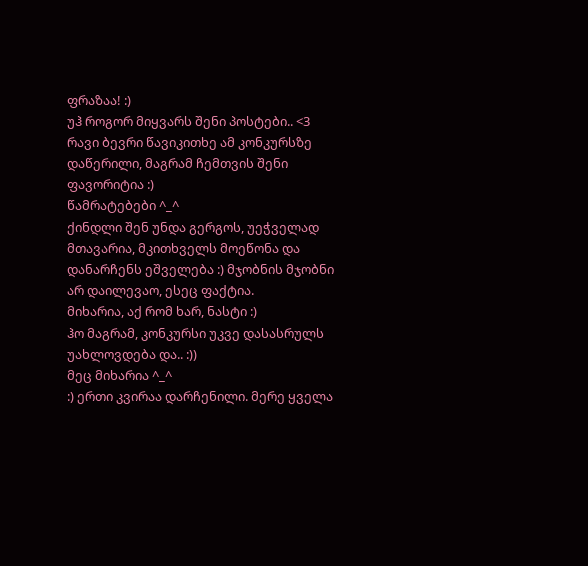ფრაზაა! :)
უჰ როგორ მიყვარს შენი პოსტები.. <3
რავი ბევრი წავიკითხე ამ კონკურსზე დაწერილი, მაგრამ ჩემთვის შენი ფავორიტია :)
წამრატებები ^_^
ქინდლი შენ უნდა გერგოს, უეჭველად
მთავარია, მკითხველს მოეწონა და დანარჩენს ეშველება :) მჯობნის მჯობნი არ დაილევაო, ესეც ფაქტია.
მიხარია, აქ რომ ხარ, ნასტი :)
ჰო მაგრამ, კონკურსი უკვე დასასრულს უახლოვდება და.. :))
მეც მიხარია ^_^
:) ერთი კვირაა დარჩენილი. მერე ყველა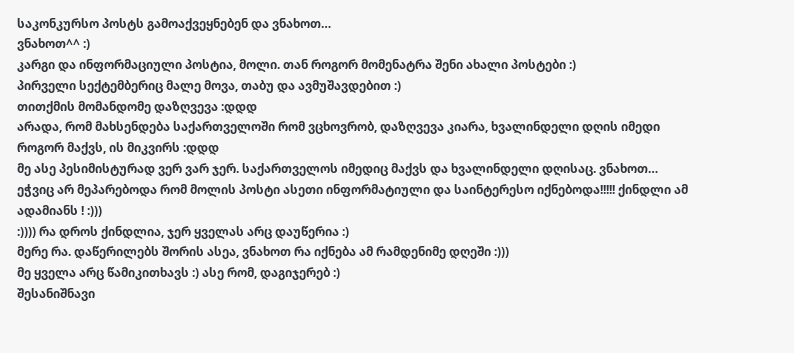საკონკურსო პოსტს გამოაქვეყნებენ და ვნახოთ…
ვნახოთ^^ :)
კარგი და ინფორმაციული პოსტია, მოლი. თან როგორ მომენატრა შენი ახალი პოსტები :)
პირველი სექტემბერიც მალე მოვა, თაბუ და ავმუშავდებით :)
თითქმის მომანდომე დაზღვევა :დდდ
არადა, რომ მახსენდება საქართველოში რომ ვცხოვრობ, დაზღვევა კიარა, ხვალინდელი დღის იმედი როგორ მაქვს, ის მიკვირს :დდდ
მე ასე პესიმისტურად ვერ ვარ ჯერ. საქართველოს იმედიც მაქვს და ხვალინდელი დღისაც. ვნახოთ…
ეჭვიც არ მეპარებოდა რომ მოლის პოსტი ასეთი ინფორმატიული და საინტერესო იქნებოდა!!!!! ქინდლი ამ ადამიანს ! :)))
:)))) რა დროს ქინდლია, ჯერ ყველას არც დაუწერია :)
მერე რა. დაწერილებს შორის ასეა, ვნახოთ რა იქნება ამ რამდენიმე დღეში :)))
მე ყველა არც წამიკითხავს :) ასე რომ, დაგიჯერებ :)
შესანიშნავი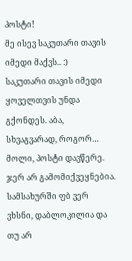პოსტი!
მე ისევ საკუთარი თავის იმედი მაქვს.. :)
საკუთარი თავის იმედი ყოველთვის უნდა გქონდეს. აბა, სხვაგვარად, როგორ…
მოლი, პოსტი დავწერე. ჯერ არ გამომიქვეყნებია. სამსახურში ფბ ვერ ვხსნი, დაბლოკილია და თუ არ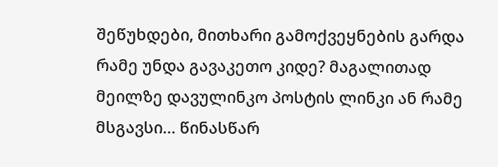შეწუხდები, მითხარი გამოქვეყნების გარდა რამე უნდა გავაკეთო კიდე? მაგალითად მეილზე დავულინკო პოსტის ლინკი ან რამე მსგავსი… წინასწარ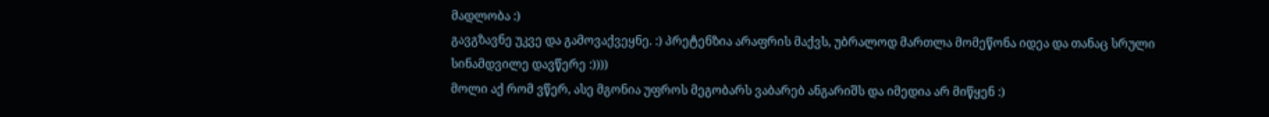მადლობა :)
გავგზავნე უკვე და გამოვაქვეყნე. :) პრეტენზია არაფრის მაქვს, უბრალოდ მართლა მომეწონა იდეა და თანაც სრული სინამდვილე დავწერე :))))
მოლი აქ რომ ვწერ, ასე მგონია უფროს მეგობარს ვაბარებ ანგარიშს და იმედია არ მიწყენ :)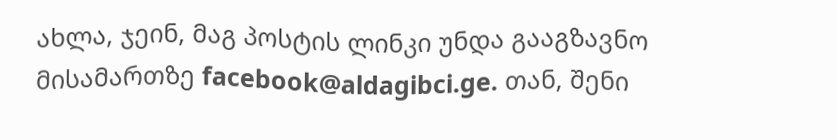ახლა, ჯეინ, მაგ პოსტის ლინკი უნდა გააგზავნო მისამართზე facebook@aldagibci.ge. თან, შენი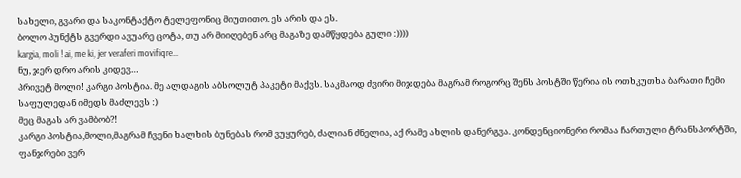სახელი, გვარი და საკონტაქტო ტელეფონიც მიუთითო. ეს არის და ეს.
ბოლო პუნქტს გვერდი ავუარე ცოტა, თუ არ მიიღებენ არც მაგაზე დამწყდება გული :))))
kargia, moli ! ai, me ki, jer veraferi movifiqre…
ნუ, ჯერ დრო არის კიდევ…
პრივეტ მოლი! კარგი პოსტია. მე ალდაგის აბსოლუტ პაკეტი მაქვს. საკმაოდ ძვირი მიჯდება მაგრამ როგორც შენს პოსტში წერია ის ოთხკუთხა ბარათი ჩემი საფულედან იმედს მაძლევს :)
მეც მაგას არ ვამბობ?!
კარგი პოსტია,მოლი,მაგრამ ჩვენი ხალხის ბუნებას რომ ვუყურებ, ძალიან ძნელია, აქ რამე ახლის დანერგვა. კონდენციონერი რომაა ჩართული ტრანსპორტში, ფანჯრები ვერ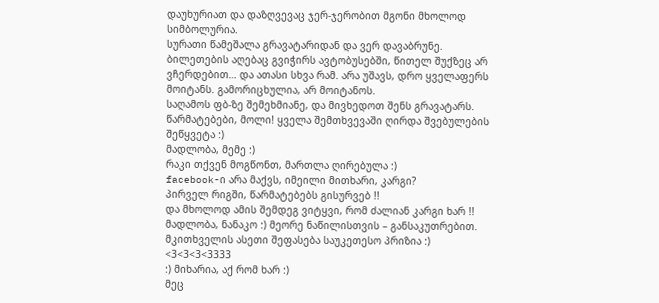დაუხურიათ და დაზღვევაც ჯერ-ჯერობით მგონი მხოლოდ სიმბოლურია.
სურათი წამეშალა გრავატარიდან და ვერ დავაბრუნე.
ბილეთების აღებაც გვიჭირს ავტობუსებში, წითელ შუქზეც არ ვჩერდებით… და ათასი სხვა რამ. არა უშავს, დრო ყველაფერს მოიტანს. გამორიცხულია, არ მოიტანოს.
საღამოს ფბ-ზე შემეხმიანე, და მივხედოთ შენს გრავატარს.
წარმატებები, მოლი! ყველა შემთხვევაში ღირდა შვებულების შეწყვეტა :)
მადლობა, მემე :)
რაკი თქვენ მოგწონთ, მართლა ღირებულა :)
facebook-ი არა მაქვს, იმეილი მითხარი, კარგი?
პირველ რიგში, წარმატებებს გისურვებ !!
და მხოლოდ ამის შემდეგ ვიტყვი, რომ ძალიან კარგი ხარ !!
მადლობა, ნანაკო :) მეორე ნაწილისთვის – განსაკუთრებით. მკითხველის ასეთი შეფასება საუკეთესო პრიზია :)
<3<3<3<3333
:) მიხარია, აქ რომ ხარ :)
მეც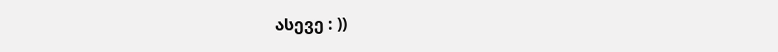ასევე : ))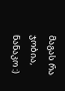მაგას რა ჯობია, ნანაკო :)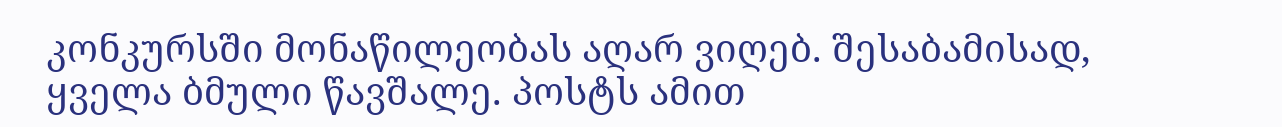კონკურსში მონაწილეობას აღარ ვიღებ. შესაბამისად, ყველა ბმული წავშალე. პოსტს ამით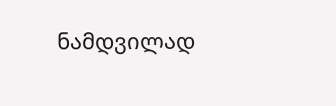ნამდვილად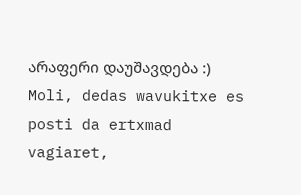არაფერი დაუშავდება :)
Moli, dedas wavukitxe es posti da ertxmad vagiaret,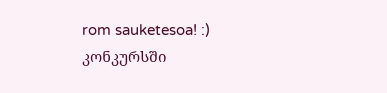rom sauketesoa! :)
კონკურსში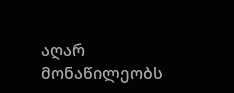აღარ მონაწილეობს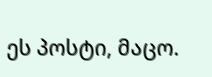ეს პოსტი, მაცო.